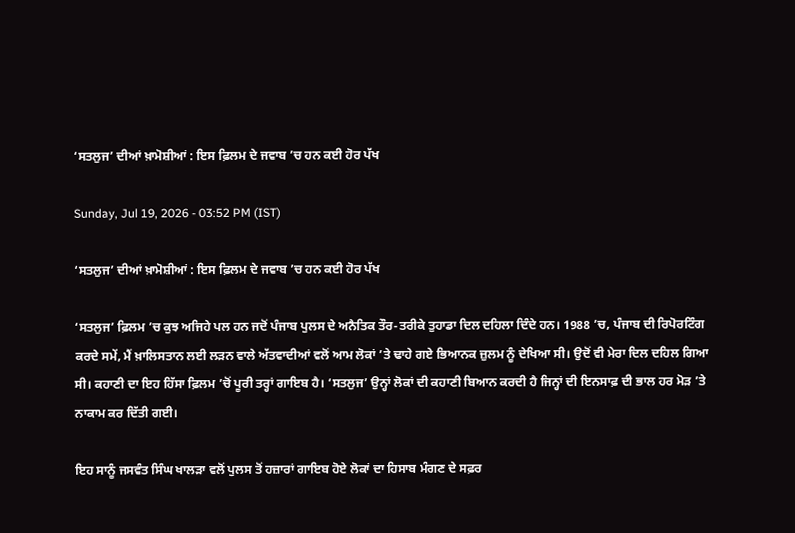‘ਸਤਲੁਜ’ ਦੀਆਂ ਖ਼ਾਮੋਸ਼ੀਆਂ : ਇਸ ਫ਼ਿਲਮ ਦੇ ਜਵਾਬ ’ਚ ਹਨ ਕਈ ਹੋਰ ਪੱਖ

Sunday, Jul 19, 2026 - 03:52 PM (IST)

‘ਸਤਲੁਜ’ ਦੀਆਂ ਖ਼ਾਮੋਸ਼ੀਆਂ : ਇਸ ਫ਼ਿਲਮ ਦੇ ਜਵਾਬ ’ਚ ਹਨ ਕਈ ਹੋਰ ਪੱਖ

‘ਸਤਲੁਜ’ ਫ਼ਿਲਮ ’ਚ ਕੁਝ ਅਜਿਹੇ ਪਲ ਹਨ ਜਦੋਂ ਪੰਜਾਬ ਪੁਲਸ ਦੇ ਅਨੈਤਿਕ ਤੌਰ-ਤਰੀਕੇ ਤੁਹਾਡਾ ਦਿਲ ਦਹਿਲਾ ਦਿੰਦੇ ਹਨ। 1988 ’ਚ, ਪੰਜਾਬ ਦੀ ਰਿਪੋਰਟਿੰਗ ਕਰਦੇ ਸਮੇਂ, ਮੈਂ ਖ਼ਾਲਿਸਤਾਨ ਲਈ ਲੜਨ ਵਾਲੇ ਅੱਤਵਾਦੀਆਂ ਵਲੋਂ ਆਮ ਲੋਕਾਂ ’ਤੇ ਢਾਹੇ ਗਏ ਭਿਆਨਕ ਜ਼ੁਲਮ ਨੂੰ ਦੇਖਿਆ ਸੀ। ਉਦੋਂ ਵੀ ਮੇਰਾ ਦਿਲ ਦਹਿਲ ਗਿਆ ਸੀ। ਕਹਾਣੀ ਦਾ ਇਹ ਹਿੱਸਾ ਫ਼ਿਲਮ ’ਚੋਂ ਪੂਰੀ ਤਰ੍ਹਾਂ ਗਾਇਬ ਹੈ। ‘ਸਤਲੁਜ’ ਉਨ੍ਹਾਂ ਲੋਕਾਂ ਦੀ ਕਹਾਣੀ ਬਿਆਨ ਕਰਦੀ ਹੈ ਜਿਨ੍ਹਾਂ ਦੀ ਇਨਸਾਫ਼ ਦੀ ਭਾਲ ਹਰ ਮੋੜ ’ਤੇ ਨਾਕਾਮ ਕਰ ਦਿੱਤੀ ਗਈ।

ਇਹ ਸਾਨੂੰ ਜਸਵੰਤ ਸਿੰਘ ਖਾਲੜਾ ਵਲੋਂ ਪੁਲਸ ਤੋਂ ਹਜ਼ਾਰਾਂ ਗਾਇਬ ਹੋਏ ਲੋਕਾਂ ਦਾ ਹਿਸਾਬ ਮੰਗਣ ਦੇ ਸਫ਼ਰ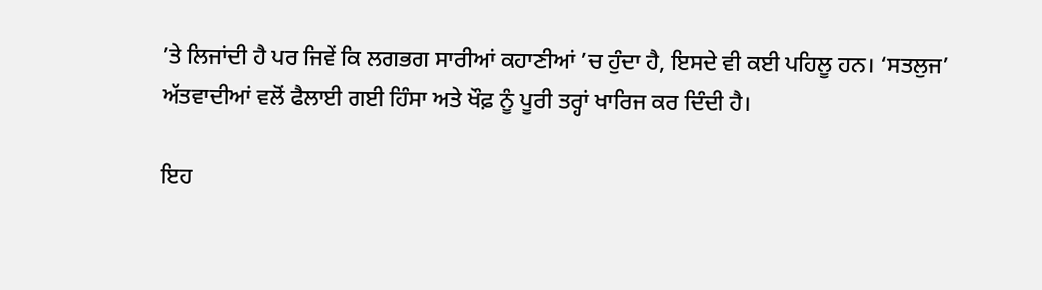’ਤੇ ਲਿਜਾਂਦੀ ਹੈ ਪਰ ਜਿਵੇਂ ਕਿ ਲਗਭਗ ਸਾਰੀਆਂ ਕਹਾਣੀਆਂ ’ਚ ਹੁੰਦਾ ਹੈ, ਇਸਦੇ ਵੀ ਕਈ ਪਹਿਲੂ ਹਨ। ‘ਸਤਲੁਜ’ ਅੱਤਵਾਦੀਆਂ ਵਲੋਂ ਫੈਲਾਈ ਗਈ ਹਿੰਸਾ ਅਤੇ ਖੌਫ਼ ਨੂੰ ਪੂਰੀ ਤਰ੍ਹਾਂ ਖਾਰਿਜ ਕਰ ਦਿੰਦੀ ਹੈ।

ਇਹ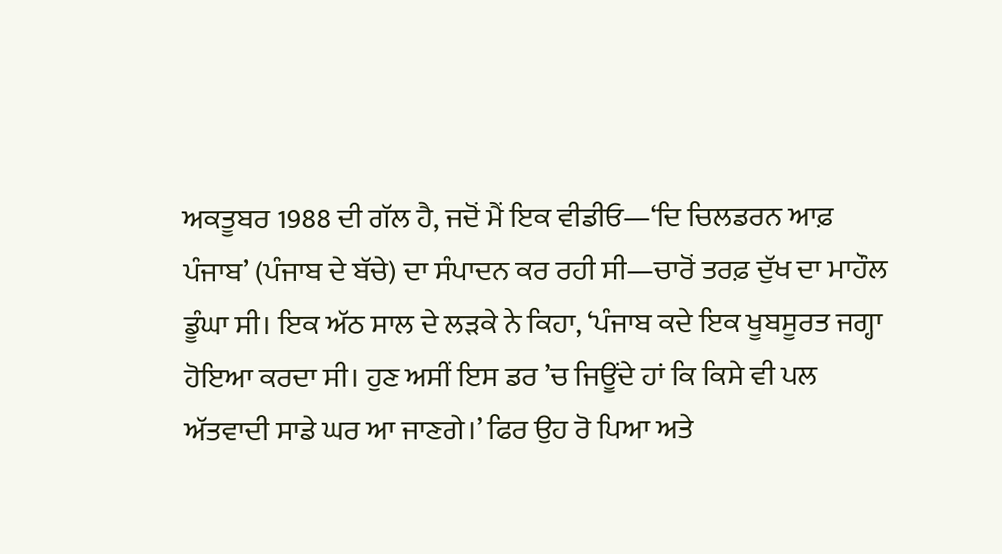ਅਕਤੂਬਰ 1988 ਦੀ ਗੱਲ ਹੈ, ਜਦੋਂ ਮੈਂ ਇਕ ਵੀਡੀਓ—‘ਦਿ ਚਿਲਡਰਨ ਆਫ਼ ਪੰਜਾਬ’ (ਪੰਜਾਬ ਦੇ ਬੱਚੇ) ਦਾ ਸੰਪਾਦਨ ਕਰ ਰਹੀ ਸੀ—ਚਾਰੋਂ ਤਰਫ਼ ਦੁੱਖ ਦਾ ਮਾਹੌਲ ਡੂੰਘਾ ਸੀ। ਇਕ ਅੱਠ ਸਾਲ ਦੇ ਲੜਕੇ ਨੇ ਕਿਹਾ, ‘ਪੰਜਾਬ ਕਦੇ ਇਕ ਖੂਬਸੂਰਤ ਜਗ੍ਹਾ ਹੋਇਆ ਕਰਦਾ ਸੀ। ਹੁਣ ਅਸੀਂ ਇਸ ਡਰ ’ਚ ਜਿਊਂਦੇ ਹਾਂ ਕਿ ਕਿਸੇ ਵੀ ਪਲ ਅੱਤਵਾਦੀ ਸਾਡੇ ਘਰ ਆ ਜਾਣਗੇ।’ ਫਿਰ ਉਹ ਰੋ ਪਿਆ ਅਤੇ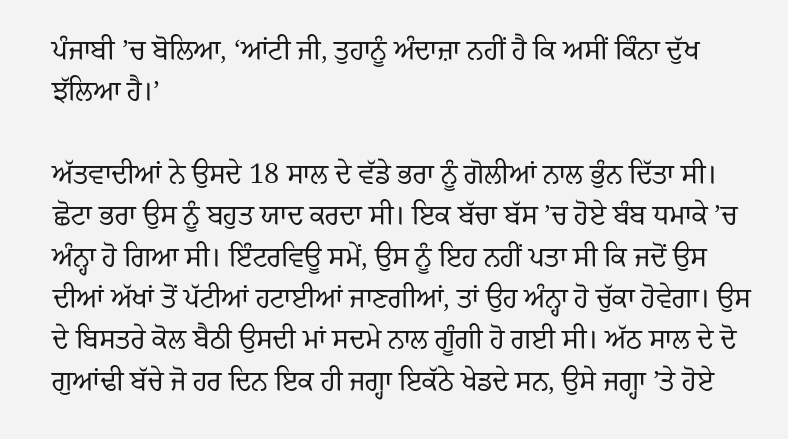ਪੰਜਾਬੀ ’ਚ ਬੋਲਿਆ, ‘ਆਂਟੀ ਜੀ, ਤੁਹਾਨੂੰ ਅੰਦਾਜ਼ਾ ਨਹੀਂ ਹੈ ਕਿ ਅਸੀਂ ਕਿੰਨਾ ਦੁੱਖ ਝੱਲਿਆ ਹੈ।’

ਅੱਤਵਾਦੀਆਂ ਨੇ ਉਸਦੇ 18 ਸਾਲ ਦੇ ਵੱਡੇ ਭਰਾ ਨੂੰ ਗੋਲੀਆਂ ਨਾਲ ਭੁੰਨ ਦਿੱਤਾ ਸੀ। ਛੋਟਾ ਭਰਾ ਉਸ ਨੂੰ ਬਹੁਤ ਯਾਦ ਕਰਦਾ ਸੀ। ਇਕ ਬੱਚਾ ਬੱਸ ’ਚ ਹੋਏ ਬੰਬ ਧਮਾਕੇ ’ਚ ਅੰਨ੍ਹਾ ਹੋ ਗਿਆ ਸੀ। ਇੰਟਰਵਿਊ ਸਮੇਂ, ਉਸ ਨੂੰ ਇਹ ਨਹੀਂ ਪਤਾ ਸੀ ਕਿ ਜਦੋਂ ਉਸ ਦੀਆਂ ਅੱਖਾਂ ਤੋਂ ਪੱਟੀਆਂ ਹਟਾਈਆਂ ਜਾਣਗੀਆਂ, ਤਾਂ ਉਹ ਅੰਨ੍ਹਾ ਹੋ ਚੁੱਕਾ ਹੋਵੇਗਾ। ਉਸ ਦੇ ਬਿਸਤਰੇ ਕੋਲ ਬੈਠੀ ਉਸਦੀ ਮਾਂ ਸਦਮੇ ਨਾਲ ਗੂੰਗੀ ਹੋ ਗਈ ਸੀ। ਅੱਠ ਸਾਲ ਦੇ ਦੋ ਗੁਆਂਢੀ ਬੱਚੇ ਜੋ ਹਰ ਦਿਨ ਇਕ ਹੀ ਜਗ੍ਹਾ ਇਕੱਠੇ ਖੇਡਦੇ ਸਨ, ਉਸੇ ਜਗ੍ਹਾ ’ਤੇ ਹੋਏ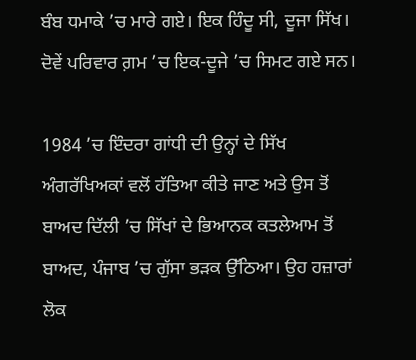ਬੰਬ ਧਮਾਕੇ ’ਚ ਮਾਰੇ ਗਏ। ਇਕ ਹਿੰਦੂ ਸੀ, ਦੂਜਾ ਸਿੱਖ। ਦੋਵੇਂ ਪਰਿਵਾਰ ਗ਼ਮ ’ਚ ਇਕ-ਦੂਜੇ ’ਚ ਸਿਮਟ ਗਏ ਸਨ।

1984 ’ਚ ਇੰਦਰਾ ਗਾਂਧੀ ਦੀ ਉਨ੍ਹਾਂ ਦੇ ਸਿੱਖ ਅੰਗਰੱਖਿਅਕਾਂ ਵਲੋਂ ਹੱਤਿਆ ਕੀਤੇ ਜਾਣ ਅਤੇ ਉਸ ਤੋਂ ਬਾਅਦ ਦਿੱਲੀ ’ਚ ਸਿੱਖਾਂ ਦੇ ਭਿਆਨਕ ਕਤਲੇਆਮ ਤੋਂ ਬਾਅਦ, ਪੰਜਾਬ ’ਚ ਗੁੱਸਾ ਭੜਕ ਉੱਠਿਆ। ਉਹ ਹਜ਼ਾਰਾਂ ਲੋਕ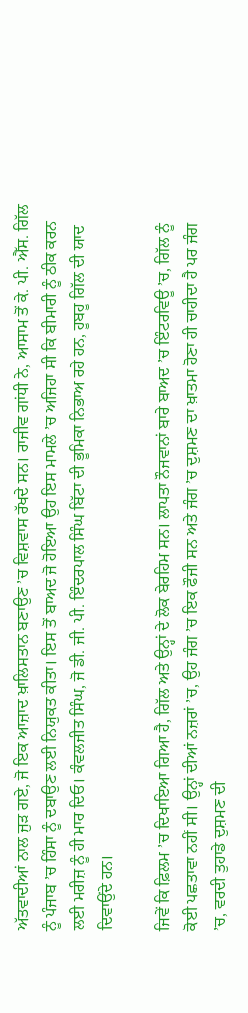ਅੱਤਵਾਦੀਆਂ ਨਾਲ ਜੁੜ ਗਏ, ਜੋ ਇਕ ਆਜ਼ਾਦ ਖ਼ਾਲਿਸਤਾਨ ਬਣਾਉਣ ’ਚ ਵਿਸ਼ਵਾਸ ਰੱਖਦੇ ਸਨ। ਰਾਜੀਵ ਗਾਂਧੀ ਨੇ, ਆਸਾਮ ਤੋਂ ਕੇ. ਪੀ. ਐੱਸ. ਗਿੱਲ ਨੂੰ ਪੰਜਾਬ ’ਚ ਹਿੰਸਾ ਨੂੰ ਦਬਾਉਣ ਲਈ ਨਿਯੁਕਤ ਕੀਤਾ। ਇਸ ਤੋਂ ਬਾਅਦ ਜੋ ਹੋਇਆ ਉਹ ਇਸ ਮਾਮਲੇ ’ਚ ਅਜਿਹਾ ਸੀ ਕਿ ਬੀਮਾਰੀ ਨੂੰ ਠੀਕ ਕਰਨ ਲਈ ਮਰੀਜ਼ ਨੂੰ ਹੀ ਮਾਰ ਦਿਓ। ਕੰਵਲਜੀਤ ਸਿੰਘ, ਜੋ ਡੀ. ਜੀ. ਪੀ. ਇੰਦਰਪਾਲ ਸਿੰਘ ਬਿੱਟਾ ਦੀ ਭੂਮਿਕਾ ਨਿਭਾਅ ਰਹੇ ਹਨ, ਹੂਬਹੂ ਗਿੱਲ ਦੀ ਯਾਦ ਦਿਵਾਉਂਦੇ ਹਨ।

ਜਿਵੇਂ ਕਿ ਫ਼ਿਲਮ ’ਚ ਦਿਖਾਇਆ ਗਿਆ ਹੈ, ਗਿੱਲ ਅਤੇ ਉਨ੍ਹਾਂ ਦੇ ਲੋਕ ਬੇਰਹਿਮ ਸਨ। ਲਾਪਤਾ ਨੌਜਵਾਨਾਂ ਬਾਰੇ ਬਾਅਦ ’ਚ ਇੰਟਰਵਿਊ ’ਚ, ਗਿੱਲ ਨੂੰ ਕੋਈ ਪਛਤਾਵਾ ਨਹੀਂ ਸੀ। ਉਨ੍ਹਾਂ ਦੀਆਂ ਨਜ਼ਰਾਂ ’ਚ, ਉਹ ਜੰਗ ’ਚ ਇਕ ਫੌਜੀ ਸਨ ਅਤੇ ਜੰਗ ’ਚ ਦੁਸ਼ਮਣ ਦਾ ਖ਼ਾਤਮਾ ਹੋਣਾ ਹੀ ਚਾਹੀਦਾ ਹੈ ਪਰ ਜੰਗ ’ਚ, ਵਰਦੀ ਤੁਹਾਡੇ ਦੁਸ਼ਮਣ ਦੀ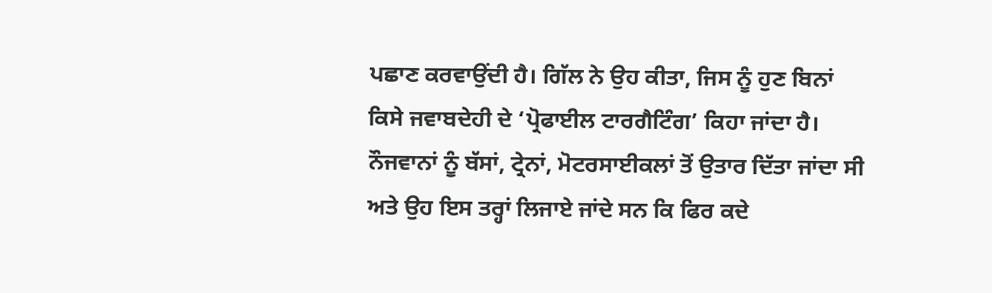ਪਛਾਣ ਕਰਵਾਉਂਦੀ ਹੈ। ਗਿੱਲ ਨੇ ਉਹ ਕੀਤਾ, ਜਿਸ ਨੂੰ ਹੁਣ ਬਿਨਾਂ ਕਿਸੇ ਜਵਾਬਦੇਹੀ ਦੇ ‘ਪ੍ਰੋਫਾਈਲ ਟਾਰਗੈਟਿੰਗ’ ਕਿਹਾ ਜਾਂਦਾ ਹੈ। ਨੌਜਵਾਨਾਂ ਨੂੰ ਬੱਸਾਂ, ਟ੍ਰੇਨਾਂ, ਮੋਟਰਸਾਈਕਲਾਂ ਤੋਂ ਉਤਾਰ ਦਿੱਤਾ ਜਾਂਦਾ ਸੀ ਅਤੇ ਉਹ ਇਸ ਤਰ੍ਹਾਂ ਲਿਜਾਏ ਜਾਂਦੇ ਸਨ ਕਿ ਫਿਰ ਕਦੇ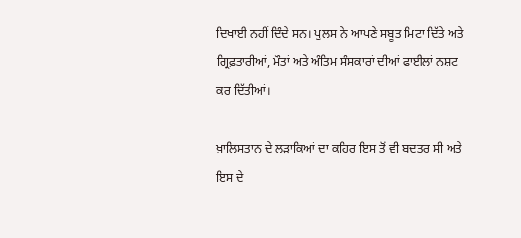ਦਿਖਾਈ ਨਹੀਂ ਦਿੰਦੇ ਸਨ। ਪੁਲਸ ਨੇ ਆਪਣੇ ਸਬੂਤ ਮਿਟਾ ਦਿੱਤੇ ਅਤੇ ਗ੍ਰਿਫ਼ਤਾਰੀਆਂ, ਮੌਤਾਂ ਅਤੇ ਅੰਤਿਮ ਸੰਸਕਾਰਾਂ ਦੀਆਂ ਫਾਈਲਾਂ ਨਸ਼ਟ ਕਰ ਦਿੱਤੀਆਂ।

ਖ਼ਾਲਿਸਤਾਨ ਦੇ ਲੜਾਕਿਆਂ ਦਾ ਕਹਿਰ ਇਸ ਤੋਂ ਵੀ ਬਦਤਰ ਸੀ ਅਤੇ ਇਸ ਦੇ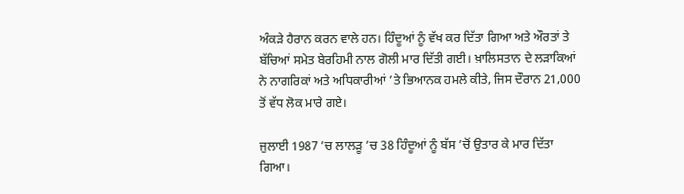ਅੰਕੜੇ ਹੈਰਾਨ ਕਰਨ ਵਾਲੇ ਹਨ। ਹਿੰਦੂਆਂ ਨੂੰ ਵੱਖ ਕਰ ਦਿੱਤਾ ਗਿਆ ਅਤੇ ਔਰਤਾਂ ਤੇ ਬੱਚਿਆਂ ਸਮੇਤ ਬੇਰਹਿਮੀ ਨਾਲ ਗੋਲੀ ਮਾਰ ਦਿੱਤੀ ਗਈ। ਖ਼ਾਲਿਸਤਾਨ ਦੇ ਲੜਾਕਿਆਂ ਨੇ ਨਾਗਰਿਕਾਂ ਅਤੇ ਅਧਿਕਾਰੀਆਂ ’ਤੇ ਭਿਆਨਕ ਹਮਲੇ ਕੀਤੇ, ਜਿਸ ਦੌਰਾਨ 21,000 ਤੋਂ ਵੱਧ ਲੋਕ ਮਾਰੇ ਗਏ।

ਜੁਲਾਈ 1987 ’ਚ ਲਾਲੜੂ ’ਚ 38 ਹਿੰਦੂਆਂ ਨੂੰ ਬੱਸ ’ਚੋਂ ਉਤਾਰ ਕੇ ਮਾਰ ਦਿੱਤਾ ਗਿਆ।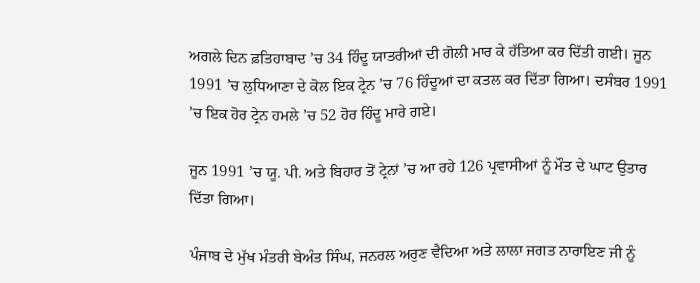ਅਗਲੇ ਦਿਨ ਫ਼ਤਿਹਾਬਾਦ ’ਚ 34 ਹਿੰਦੂ ਯਾਤਰੀਆਂ ਦੀ ਗੋਲੀ ਮਾਰ ਕੇ ਹੱਤਿਆ ਕਰ ਦਿੱਤੀ ਗਈ। ਜੂਨ 1991 ’ਚ ਲੁਧਿਆਣਾ ਦੇ ਕੋਲ ਇਕ ਟ੍ਰੇਨ ’ਚ 76 ਹਿੰਦੂਆਂ ਦਾ ਕਤਲ ਕਰ ਦਿੱਤਾ ਗਿਆ। ਦਸੰਬਰ 1991 ’ਚ ਇਕ ਹੋਰ ਟ੍ਰੇਨ ਹਮਲੇ ’ਚ 52 ਹੋਰ ਹਿੰਦੂ ਮਾਰੇ ਗਏ।

ਜੂਨ 1991 ’ਚ ਯੂ. ਪੀ. ਅਤੇ ਬਿਹਾਰ ਤੋਂ ਟ੍ਰੇਨਾਂ ’ਚ ਆ ਰਹੇ 126 ਪ੍ਰਵਾਸੀਆਂ ਨੂੰ ਮੌਤ ਦੇ ਘਾਟ ਉਤਾਰ ਦਿੱਤਾ ਗਿਆ।

ਪੰਜਾਬ ਦੇ ਮੁੱਖ ਮੰਤਰੀ ਬੇਅੰਤ ਸਿੰਘ, ਜਨਰਲ ਅਰੁਣ ਵੈਦਿਆ ਅਤੇ ਲਾਲਾ ਜਗਤ ਨਾਰਾਇਣ ਜੀ ਨੂੰ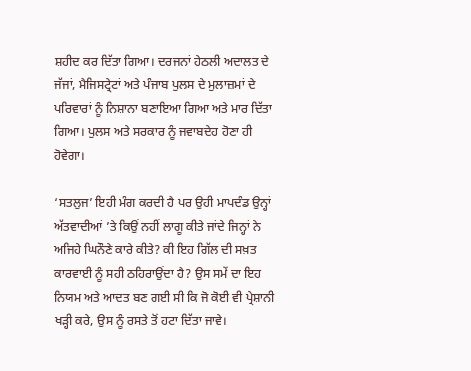ਸ਼ਹੀਦ ਕਰ ਦਿੱਤਾ ਗਿਆ। ਦਰਜਨਾਂ ਹੇਠਲੀ ਅਦਾਲਤ ਦੇ ਜੱਜਾਂ, ਮੈਜਿਸਟ੍ਰੇਟਾਂ ਅਤੇ ਪੰਜਾਬ ਪੁਲਸ ਦੇ ਮੁਲਾਜ਼ਮਾਂ ਦੇ ਪਰਿਵਾਰਾਂ ਨੂੰ ਨਿਸ਼ਾਨਾ ਬਣਾਇਆ ਗਿਆ ਅਤੇ ਮਾਰ ਦਿੱਤਾ ਗਿਆ। ਪੁਲਸ ਅਤੇ ਸਰਕਾਰ ਨੂੰ ਜਵਾਬਦੇਹ ਹੋਣਾ ਹੀ ਹੋਵੇਗਾ।

‘ਸਤਲੁਜ’ ਇਹੀ ਮੰਗ ਕਰਦੀ ਹੈ ਪਰ ਉਹੀ ਮਾਪਦੰਡ ਉਨ੍ਹਾਂ ਅੱਤਵਾਦੀਆਂ ’ਤੇ ਕਿਉਂ ਨਹੀਂ ਲਾਗੂ ਕੀਤੇ ਜਾਂਦੇ ਜਿਨ੍ਹਾਂ ਨੇ ਅਜਿਹੇ ਘਿਨੌਣੇ ਕਾਰੇ ਕੀਤੇ? ਕੀ ਇਹ ਗਿੱਲ ਦੀ ਸਖ਼ਤ ਕਾਰਵਾਈ ਨੂੰ ਸਹੀ ਠਹਿਰਾਉਂਦਾ ਹੈ? ਉਸ ਸਮੇਂ ਦਾ ਇਹ ਨਿਯਮ ਅਤੇ ਆਦਤ ਬਣ ਗਈ ਸੀ ਕਿ ਜੋ ਕੋਈ ਵੀ ਪ੍ਰੇਸ਼ਾਨੀ ਖੜ੍ਹੀ ਕਰੇ, ਉਸ ਨੂੰ ਰਸਤੇ ਤੋਂ ਹਟਾ ਦਿੱਤਾ ਜਾਵੇ।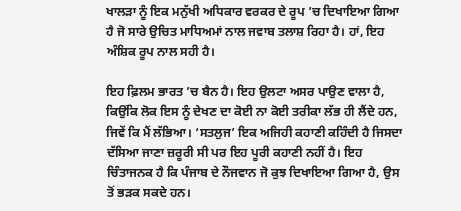ਖਾਲੜਾ ਨੂੰ ਇਕ ਮਨੁੱਖੀ ਅਧਿਕਾਰ ਵਰਕਰ ਦੇ ਰੂਪ ’ਚ ਦਿਖਾਇਆ ਗਿਆ ਹੈ ਜੋ ਸਾਰੇ ਉਚਿਤ ਮਾਧਿਅਮਾਂ ਨਾਲ ਜਵਾਬ ਤਲਾਸ਼ ਰਿਹਾ ਹੈ। ਹਾਂ, ਇਹ ਅੰਸ਼ਿਕ ਰੂਪ ਨਾਲ ਸਹੀ ਹੈ।

ਇਹ ਫ਼ਿਲਮ ਭਾਰਤ ’ਚ ਬੈਨ ਹੈ। ਇਹ ਉਲਟਾ ਅਸਰ ਪਾਉਣ ਵਾਲਾ ਹੈ, ਕਿਉਂਕਿ ਲੋਕ ਇਸ ਨੂੰ ਦੇਖਣ ਦਾ ਕੋਈ ਨਾ ਕੋਈ ਤਰੀਕਾ ਲੱਭ ਹੀ ਲੈਂਦੇ ਹਨ, ਜਿਵੇਂ ਕਿ ਮੈਂ ਲੱਭਿਆ। ‘ਸਤਲੁਜ’ ਇਕ ਅਜਿਹੀ ਕਹਾਣੀ ਕਹਿੰਦੀ ਹੈ ਜਿਸਦਾ ਦੱਸਿਆ ਜਾਣਾ ਜ਼ਰੂਰੀ ਸੀ ਪਰ ਇਹ ਪੂਰੀ ਕਹਾਣੀ ਨਹੀਂ ਹੈ। ਇਹ ਚਿੰਤਾਜਨਕ ਹੈ ਕਿ ਪੰਜਾਬ ਦੇ ਨੌਜਵਾਨ ਜੋ ਕੁਝ ਦਿਖਾਇਆ ਗਿਆ ਹੈ, ਉਸ ਤੋਂ ਭੜਕ ਸਕਦੇ ਹਨ।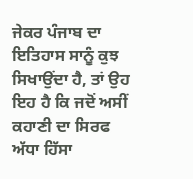ਜੇਕਰ ਪੰਜਾਬ ਦਾ ਇਤਿਹਾਸ ਸਾਨੂੰ ਕੁਝ ਸਿਖਾਉਂਦਾ ਹੈ, ਤਾਂ ਉਹ ਇਹ ਹੈ ਕਿ ਜਦੋਂ ਅਸੀਂ ਕਹਾਣੀ ਦਾ ਸਿਰਫ ਅੱਧਾ ਹਿੱਸਾ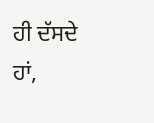ਹੀ ਦੱਸਦੇ ਹਾਂ,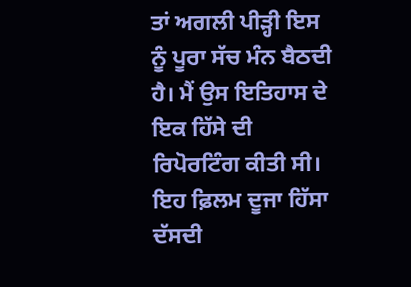ਤਾਂ ਅਗਲੀ ਪੀੜ੍ਹੀ ਇਸ ਨੂੰ ਪੂਰਾ ਸੱਚ ਮੰਨ ਬੈਠਦੀ ਹੈ। ਮੈਂ ਉਸ ਇਤਿਹਾਸ ਦੇ ਇਕ ਹਿੱਸੇ ਦੀ ਰਿਪੋਰਟਿੰਗ ਕੀਤੀ ਸੀ। ਇਹ ਫ਼ਿਲਮ ਦੂਜਾ ਹਿੱਸਾ ਦੱਸਦੀ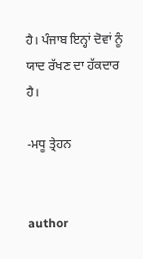ਹੈ। ਪੰਜਾਬ ਇਨ੍ਹਾਂ ਦੋਵਾਂ ਨੂੰ ਯਾਦ ਰੱਖਣ ਦਾ ਹੱਕਦਾਰ ਹੈ।

-ਮਧੂ ਤ੍ਰੇਹਨ


author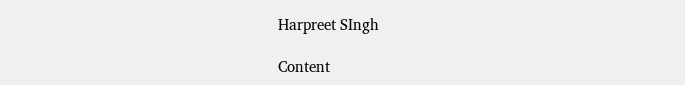Harpreet SIngh

Content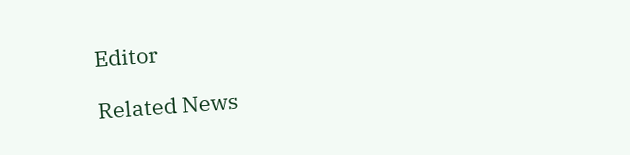Editor

Related News